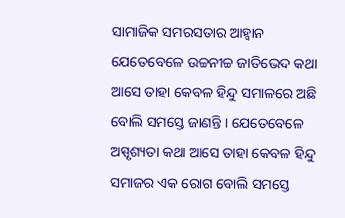ସାମାଜିକ ସମରସତାର ଆହ୍ୱାନ
ଯେତେବେଳେ ଉଚ୍ଚନୀଚ୍ଚ ଜାତିଭେଦ କଥା ଆସେ ତାହା କେବଳ ହିନ୍ଦୁ ସମାଳରେ ଅଛି ବୋଲି ସମସ୍ତେ ଜାଣନ୍ତି । ଯେତେବେଳେ ଅସ୍ପୃଶ୍ୟତା କଥା ଆସେ ତାହା କେବଳ ହିନ୍ଦୁ ସମାଜର ଏକ ରୋଗ ବୋଲି ସମସ୍ତେ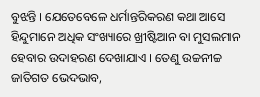ବୁଝନ୍ତି । ଯେତେବେଳେ ଧର୍ମାନ୍ତରିକରଣ କଥା ଆସେ ହିନ୍ଦୁମାନେ ଅଧିକ ସଂଖ୍ୟାରେ ଖ୍ରୀଷ୍ଟିଆନ ବା ମୁସଲମାନ ହେବାର ଉଦାହରଣ ଦେଖାଯାଏ । ତେଣୁ ଉଚ୍ଚନୀଚ୍ଚ ଜାତିଗତ ଭେଦଭାବ,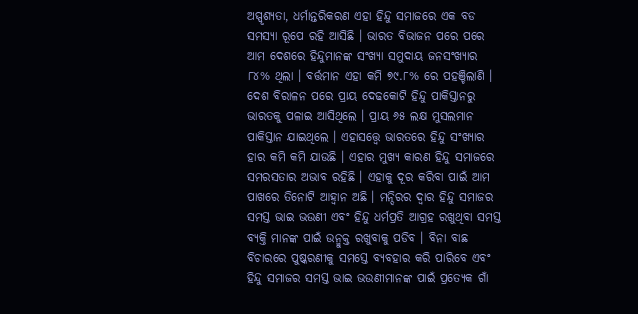ଅସ୍ପୃଶ୍ୟତା, ଧର୍ମାନ୍ତରିକରଣ ଏହା ହିନ୍ଦୁ ସମାଜରେ ଏକ ବଡ ସମସ୍ୟା ରୂପେ ରହି ଆସିଛି । ଭାରତ ବିଭାଜନ ପରେ ପରେ ଆମ ଦେଶରେ ହିନ୍ଦୁମାନଙ୍କ ସଂଖ୍ୟା ସମୁଦାୟ ଜନସଂଖ୍ୟାର ୮୪% ଥିଲା । ବର୍ତ୍ତମାନ ଏହା କମି ୭୯.୮% ରେ ପହଞ୍ଚିଲାଣି । ଦେଶ ବିରାଳନ ପରେ ପ୍ରାୟ ଦେଢକୋଟି ହିନ୍ଦୁ ପାକିସ୍ତାନରୁ ଭାରତକୁ ପଳାଇ ଆସିଥିଲେ । ପ୍ରାୟ ୬୫ ଲକ୍ଷ ମୁସଲମାନ ପାକିସ୍ତାନ ଯାଇଥିଲେ । ଏହାସତ୍ତ୍ୱେ ଭାରତରେ ହିନ୍ଦୁ ସଂଖ୍ୟାର ହାର କମି କମି ଯାଉଛି । ଏହାର ମୁଖ୍ୟ କାରଣ ହିନ୍ଦୁ ସମାଜରେ ସମରସତାର ଅଭାବ ରହିଛି । ଏହାକୁ ଦୂର କରିବା ପାଇଁ ଆମ ପାଖରେ ତିନୋଟି ଆହ୍ୱାନ ଅଛି । ମନ୍ଦିରର ଦ୍ୱାର ହିନ୍ଦୁ ସମାଜର ସମସ୍ତ ଭାଇ ଭଉଣୀ ଏବଂ ହିନ୍ଦୁ ଧର୍ମପ୍ରତି ଆଗ୍ରହ ରଖୁଥିବା ସମସ୍ତ ବ୍ୟକ୍ତି ମାନଙ୍କ ପାଇଁ ଉନ୍ମୁକ୍ତ ରଖୁବାକୁ ପଡିବ । ବିନା ବାଛ ବିଚାରରେ ପୁଷ୍କରଣୀକୁ ସମସ୍ତେ ବ୍ୟବହାର କରି ପାରିବେ ଏବଂ ହିନ୍ଦୁ ସମାଜର ସମସ୍ତ ଭାଇ ଭଉଣୀମାନଙ୍କ ପାଇଁ ପ୍ରତ୍ୟେକ ଗାଁ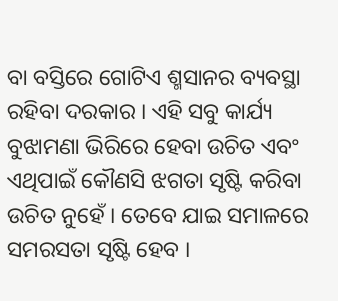ବା ବସ୍ତିରେ ଗୋଟିଏ ଶ୍ମସାନର ବ୍ୟବସ୍ଥା ରହିବା ଦରକାର । ଏହି ସବୁ କାର୍ଯ୍ୟ ବୁଝାମଣା ଭିରିରେ ହେବା ଉଚିତ ଏବଂ ଏଥିପାଇଁ କୌଣସି ଝଗତା ସୃଷ୍ଟି କରିବା ଉଚିତ ନୁହେଁ । ତେବେ ଯାଇ ସମାଳରେ ସମରସତା ସୃଷ୍ଟି ହେବ ।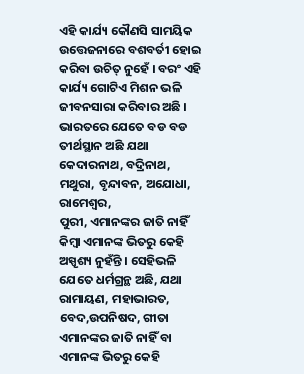ଏହି କାର୍ଯ୍ୟ କୌଣସି ସାମୟିକ ଉତ୍ତେଜନାରେ ବଶବର୍ତୀ ହୋଇ କରିବା ଉଚିତ୍ ନୁହେଁ । ବରଂ ଏହି କାର୍ଯ୍ୟ ଗୋଟିଏ ମିଶନ ଭଳି ଜୀବନସାରା କରିବାର ଅଛି । ଭାରତରେ ଯେତେ ବଡ ବଡ ତୀର୍ଥସ୍ଥାନ ଅଛି ଯଥା କେଦାରନାଥ, ବଦ୍ରିନାଥ, ମଥୁରା, ବୃନ୍ଦାବନ, ଅଯୋଧା, ରାମେଶ୍ୱର,
ପୁରୀ, ଏମାନଙ୍କର ଜାତି ନାହିଁ କିମ୍ବା ଏମାନଙ୍କ ଭିତରୁ କେହି ଅସ୍ପୃଶ୍ୟ ନୁହଁନ୍ତି । ସେହିଭଳି ଯେତେ ଧର୍ମଗ୍ରନ୍ଥ ଅଛି, ଯଥା ରାମାୟଣ, ମହାଭାରତ, ବେଦ,ଉପନିଷଦ, ଗୀତା ଏମାନଙ୍କର ଜାତି ନାହିଁ ବା ଏମାନଙ୍କ ଭିତରୁ କେହି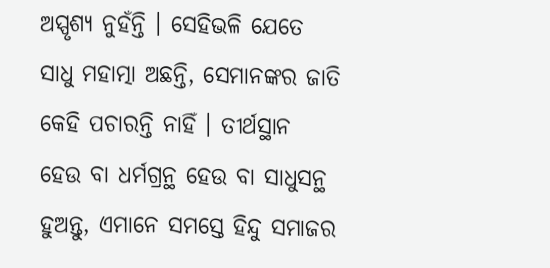ଅସ୍ପୃଶ୍ୟ ନୁହଁନ୍ତି । ସେହିଭଳି ଯେତେ ସାଧୁ ମହାତ୍ମା ଅଛନ୍ତି, ସେମାନଙ୍କର ଜାତି କେହି ପଚାରନ୍ତି ନାହିଁ । ତୀର୍ଥସ୍ଥାନ ହେଉ ବା ଧର୍ମଗ୍ରନ୍ଥ ହେଉ ବା ସାଧୁସନ୍ଥ ହୁଅନ୍ତୁ, ଏମାନେ ସମସ୍ତେ ହିନ୍ଦୁ ସମାଜର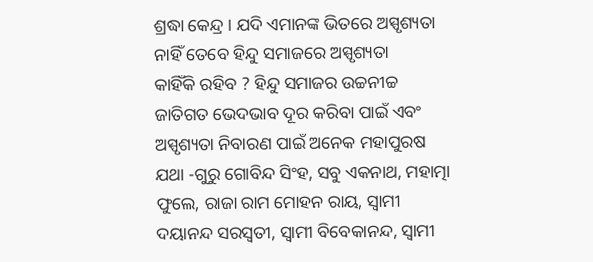ଶ୍ରଦ୍ଧା କେନ୍ଦ୍ର । ଯଦି ଏମାନଙ୍କ ଭିତରେ ଅସ୍ପୃଶ୍ୟତା ନାହିଁ ତେବେ ହିନ୍ଦୁ ସମାଜରେ ଅସ୍ପୃଶ୍ୟତା
କାହିଁକି ରହିବ ? ହିନ୍ଦୁ ସମାଜର ଉଚ୍ଚନୀଚ୍ଚ ଜାତିଗତ ଭେଦଭାବ ଦୂର କରିବା ପାଇଁ ଏବଂ ଅସ୍ପୃଶ୍ୟତା ନିବାରଣ ପାଇଁ ଅନେକ ମହାପୁରଷ ଯଥା -ଗୁରୁ ଗୋବିନ୍ଦ ସିଂହ, ସବୁ ଏକନାଥ, ମହାତ୍ମା ଫୁଲେ, ରାଜା ରାମ ମୋହନ ରାୟ, ସ୍ୱାମୀ ଦୟାନନ୍ଦ ସରସ୍ୱତୀ, ସ୍ୱାମୀ ବିବେକାନନ୍ଦ, ସ୍ୱାମୀ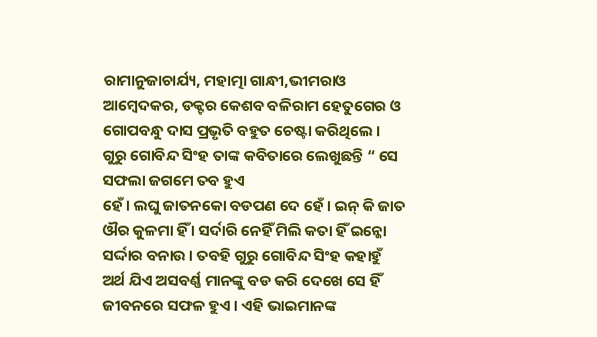ରାମାନୁଜାଚାର୍ଯ୍ୟ, ମହାତ୍ମା ଗାନ୍ଧୀ,ଭୀମରାଓ ଆମ୍ବେଦକର, ଡକ୍ଟର କେଶବ ବଳିରାମ ହେତୁଗେର ଓ ଗୋପବନ୍ଧୁ ଦାସ ପ୍ରଭୃତି ବହୁତ ଚେଷ୍ଟା କରିଥିଲେ । ଗୁରୁ ଗୋବିନ୍ଦ ସିଂହ ତାଙ୍କ କବିତାରେ ଲେଖୁଛନ୍ତି “ ସେ ସଫଲା ଜଗମେ ତବ ହୁଏ
ହେଁ । ଲଘୁ ଜାତନକୋ ବଡପଣ ଦେ ହେଁ । ଇନ୍ କି ଜାତ ଔର କୁଳମା ହିଁ । ସର୍ଦାରି ନେହିଁ ମିଲି କତା ହିଁ ଇନ୍କୋ ସର୍ଦ୍ଦାର ବନାଉ । ତବହି ଗୁରୁ ଗୋବିନ୍ଦ ସିଂହ କହାହୁଁ
ଅର୍ଥ ଯିଏ ଅସବର୍ଣ୍ଣ ମାନଙ୍କୁ ବଡ କରି ଦେଖେ ସେ ହିଁ ଜୀବନରେ ସଫଳ ହୁଏ । ଏହି ଭାଇମାନଙ୍କ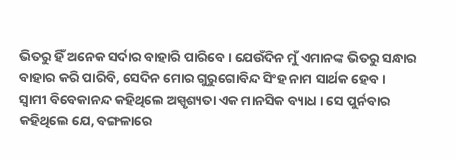ଭିତରୁ ହିଁ ଅନେକ ସର୍ଦାର ବାହାରି ପାରିବେ । ଯେଉଁଦିନ ମୁଁ ଏମାନଙ୍କ ଭିତରୁ ସନ୍ଧାର ବାହାର କରି ପାରିବି, ସେଦିନ ମୋର ଗୁରୁଗୋବିନ୍ଦ ସିଂହ ନାମ ସାର୍ଥକ ହେବ ।
ସ୍ୱାମୀ ବିବେକାନନ୍ଦ କହିଥିଲେ ଅସ୍ପୃଶ୍ୟତା ଏକ ମାନସିକ ବ୍ୟାଧ । ସେ ପୁର୍ନବାର କହିଥିଲେ ଯେ, ବଙ୍ଗଳାରେ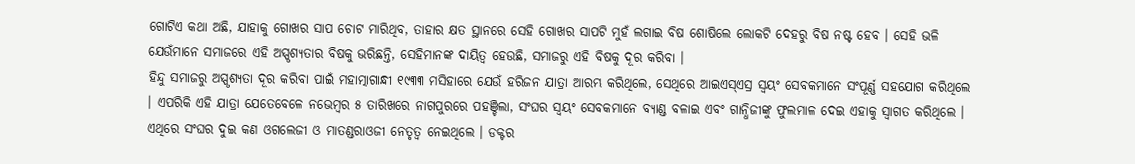ଗୋଟିଏ କଥା ଅଛି, ଯାହାକୁ ଗୋଖର ସାପ ଚୋଟ ମାରିଥିବ, ତାହାର କ୍ଷତ ସ୍ଥାନରେ ସେହି ଗୋଖର ସାପଟି ମୁହଁ ଲଗାଇ ବିଷ ଶୋଷିଲେ ଲୋକଟି ଦେହରୁ ବିଷ ନଷ୍ଟ ହେବ । ସେହି ଭଳି ଯେଉଁମାନେ ସମାଜରେ ଏହି ଅସ୍ପୃଶ୍ୟତାର ବିଷକୁ ଭରିଛନ୍ତି, ସେହିମାନଙ୍କ ଦାୟିତ୍ୱ ହେଉଛି, ସମାଜରୁ ଏହି ବିଷକୁ ଦୂର କରିବା ।
ହିନ୍ଦୁ ସମାଜରୁ ଅସ୍ପୃଶ୍ୟତା ଦୂର କରିବା ପାଇଁ ମହାତ୍ମାଗାନ୍ଧୀ ୧୯୩୩ ମସିହାରେ ଯେଉଁ ହରିଜନ ଯାତ୍ରା ଆରମ୍ଭ କରିଥିଲେ, ସେଥିରେ ଆଇଏସ୍ଏସ୍ର ସ୍ୱୟଂ ସେବକମାନେ ସଂପୂର୍ଣ୍ଣ ସହଯୋଗ କରିଥିଲେ । ଏପରିକି ଏହି ଯାତ୍ରା ଯେତେବେଳେ ନଭେମ୍ବର ୫ ତାରିଖରେ ନାଗପୁରରେ ପହଞ୍ଚିଲା, ସଂଘର ସ୍ୱୟଂ ସେବକମାନେ ବ୍ୟାଣ୍ଡ ବଳାଇ ଏବଂ ଗାନ୍ଧିଜୀଙ୍କୁ ଫୁଲମାଳ ଦେଇ ଏହାକୁ ସ୍ୱାଗତ କରିଥିଲେ । ଏଥିରେ ସଂଘର ଦୁଇ କଣ ଓଗଲେଜୀ ଓ ମାତଣ୍ଡରାଓଜୀ ନେତୃତ୍ୱ ନେଇଥିଲେ । ଡକ୍ଟର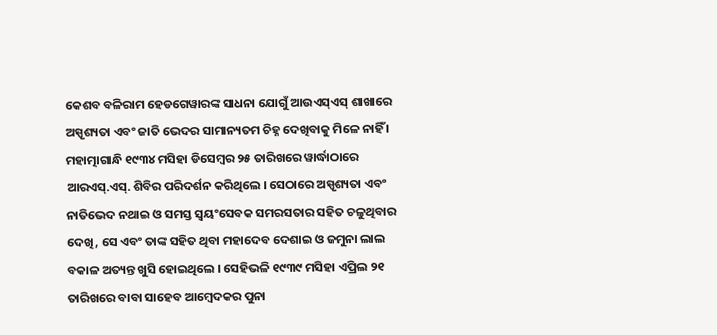କେଶବ ବଳିରାମ ହେଡଗେୱାରଙ୍କ ସାଧନା ଯୋଗୁଁ ଆଉଏସ୍ଏସ୍ ଶାଖାରେ ଅସ୍ପୃଶ୍ୟତା ଏବଂ ଜାତି ଭେଦର ସାମାନ୍ୟତମ ଚିହ୍ନ ଦେଖିବାକୁ ମିଳେ ନାହିଁ । ମହାତ୍ମାଗାନ୍ଧି ୧୯୩୪ ମସିହା ଡିସେମ୍ବର ୨୫ ତାରିଖରେ ୱାର୍ଦ୍ଧାଠାରେ ଆରଏସ୍.ଏସ୍. ଶିବିର ପରିଦର୍ଶନ କରିଥିଲେ । ସେଠାରେ ଅସ୍ପୃଶ୍ୟତା ଏବଂ ନାତିଭେଦ ନଥାଇ ଓ ସମସ୍ତ ସ୍ୱୟଂସେବକ ସମରସତାର ସହିତ ଚଳୁଥିବାର ଦେଖି, ସେ ଏବଂ ତାଙ୍କ ସହିତ ଥିବା ମହାଦେବ ଦେଶାଇ ଓ ଜମୁନା ଲାଲ ବକାଳ ଅତ୍ୟନ୍ତ ଖୁସି ହୋଇଥିଲେ । ସେହିଭଳି ୧୯୩୯ ମସିହା ଏପ୍ରିଲ ୨୧ ତାରିଖରେ ବାବା ସାହେବ ଆମ୍ବେଦକର ପୁନା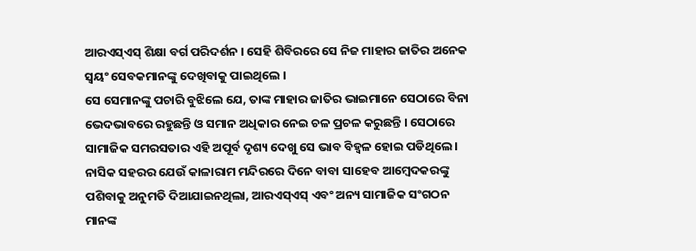ଆରଏସ୍ଏସ୍ ଶିକ୍ଷା ବର୍ଗ ପରିଦର୍ଶନ । ସେହି ଶିବିରରେ ସେ ନିଜ ମାହାର ଜାତିର ଅନେକ ସ୍ୱୟଂ ସେବକମାନଙ୍କୁ ଦେଖିବାକୁ ପାଇଥିଲେ ।
ସେ ସେମାନଙ୍କୁ ପଚାରି ବୁଝିଲେ ଯେ, ତାଙ୍କ ମାହାର ଜାତିର ଭାଇମାନେ ସେଠାରେ ବିନା ଭେଦଭାବରେ ରହୁଛନ୍ତି ଓ ସମାନ ଅଧିକାର ନେଇ ଚଳ ପ୍ରଚଳ କରୁଛନ୍ତି । ସେଠାରେ ସାମାଜିକ ସମରସତାର ଏହି ଅପୂର୍ବ ଦୃଶ୍ୟ ଦେଖୁ ସେ ଭାବ ବିହ୍ୱଳ ହୋଇ ପଡିଥିଲେ ।
ନାସିକ ସହରର ଯେଉଁ କାଳାରାମ ମନ୍ଦିରରେ ଦିନେ ବାବା ସାହେବ ଆମ୍ବେଦକରଙ୍କୁ ପଶିବାକୁ ଅନୁମତି ଦିଆଯାଇନଥିଲା, ଆରଏସ୍ଏସ୍ ଏବଂ ଅନ୍ୟ ସାମାଜିକ ସଂଗଠନ ମାନଙ୍କ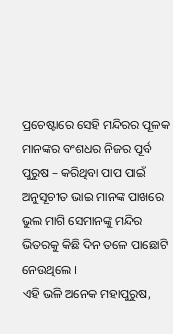ପ୍ରଚେଷ୍ଟାରେ ସେହି ମନ୍ଦିରର ପୂଳକ ମାନଙ୍କର ବଂଶଧର ନିଜର ପୂର୍ବ ପୁରୁଷ – କରିଥିବା ପାପ ପାଇଁ ଅନୁସୂଚୀତ ଭାଇ ମାନଙ୍କ ପାଖରେ ଭୁଲ ମାଗି ସେମାନଙ୍କୁ ମନ୍ଦିର ଭିତରକୁ କିଛି ଦିନ ତଳେ ପାଛୋଟି ନେଉଥିଲେ ।
ଏହି ଭଳି ଅନେକ ମହାପୁରୁଷ,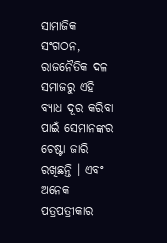ସାମାଜିକ ସଂଗଠନ, ରାଜନୈତିକ ଦଳ ସମାଜରୁ ଏହି ବ୍ୟାଧ ଦୂର କରିବା ପାଇଁ ସେମାନଙ୍କର ଚେଷ୍ଟା ଜାରି ରଖିଛନ୍ତି । ଏବଂ ଅନେକ ପତ୍ରପତ୍ରୀକାର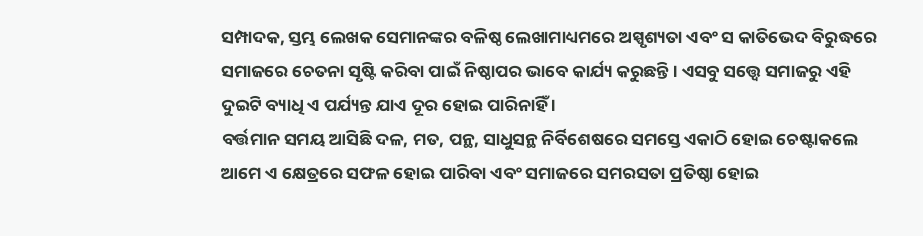ସମ୍ପାଦକ, ସ୍ତମ୍ଭ ଲେଖକ ସେମାନଙ୍କର ବଳିଷ୍ଠ ଲେଖାମାଧ୍ୟମରେ ଅସ୍ପୃଶ୍ୟତା ଏବଂ ସ କାତିଭେଦ ବିରୁଦ୍ଧରେ ସମାଜରେ ଚେତନା ସୃଷ୍ଟି କରିବା ପାଇଁ ନିଷ୍ଠାପର ଭାବେ କାର୍ଯ୍ୟ କରୁଛନ୍ତି । ଏସବୁ ସତ୍ତ୍ୱେ ସମାଜରୁ ଏହି ଦୁଇଟି ବ୍ୟାଧି ଏ ପର୍ଯ୍ୟନ୍ତ ଯାଏ ଦୂର ହୋଇ ପାରିନାହିଁ ।
ବର୍ତ୍ତମାନ ସମୟ ଆସିଛି ଦଳ, ମତ, ପନ୍ଥ, ସାଧୁସନ୍ଥ ନିର୍ବିଶେଷରେ ସମସ୍ତେ ଏକାଠି ହୋଇ ଚେଷ୍ଟାକଲେ ଆମେ ଏ କ୍ଷେତ୍ରରେ ସଫଳ ହୋଇ ପାରିବା ଏବଂ ସମାଜରେ ସମରସତା ପ୍ରତିଷ୍ଠା ହୋଇ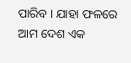ପାରିବ । ଯାହା ଫଳରେ ଆମ ଦେଶ ଏକ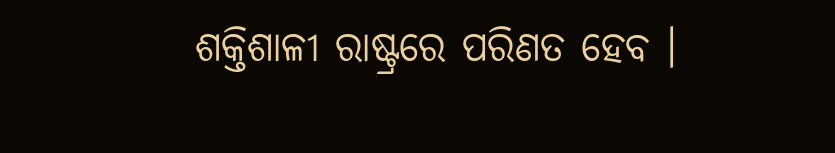ଶକ୍ତିଶାଳୀ ରାଷ୍ଟ୍ରରେ ପରିଣତ ହେବ ।